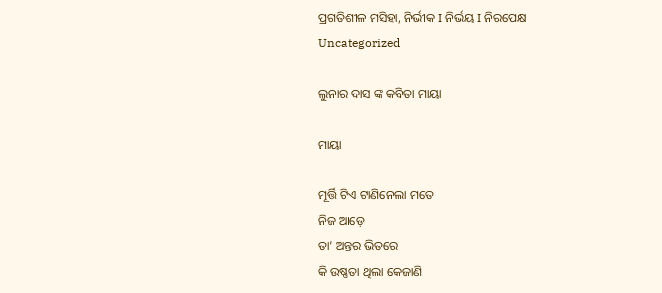ପ୍ରଗତିଶୀଳ ମସିହା, ନିର୍ଭୀକ I ନିର୍ଭୟ I ନିରପେକ୍ଷ
Uncategorized

ଲୁନାର ଦାସ ଙ୍କ କବିତା ମାୟା

ମାୟା

ମୂର୍ତ୍ତି ଟିଏ ଟାଣିନେଲା ମତେ
ନିଜ ଆଡ଼େ
ତା’ ଅନ୍ତର ଭିତରେ
କି ଉଷ୍ଣତା ଥିଲା କେଜାଣି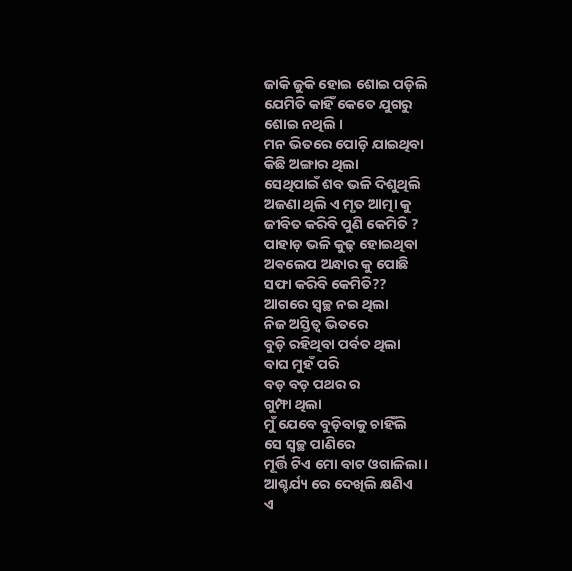ଜାକି ଜୁକି ହୋଇ ଶୋଇ ପଡ଼ିଲି
ଯେମିତି କାହିଁ କେତେ ଯୁଗରୁ
ଶୋଇ ନଥିଲି ।
ମନ ଭିତରେ ପୋଡ଼ି ଯାଇଥିବା
କିଛି ଅଙ୍ଗାର ଥିଲା
ସେଥିପାଇଁ ଶବ ଭଳି ଦିଶୁଥିଲି
ଅଜଣା ଥିଲି ଏ ମୃତ ଆତ୍ମା କୁ
ଜୀବିତ କରିବି ପୁଣି କେମିତି ?
ପାହାଡ଼ ଭଳି କୁଢ଼ ହୋଇଥିବା
ଅଵଲେପ ଅନ୍ଧାର କୁ ପୋଛି
ସଫା କରିବି କେମିତି??
ଆଗରେ ସ୍ୱଚ୍ଛ ନଇ ଥିଲା
ନିଜ ଅସ୍ତିତ୍ବ ଭିତରେ
ବୁଡ଼ି ରହିଥିବା ପର୍ବତ ଥିଲା
ବାଘ ମୁହଁ ପରି
ବଡ଼ ବଡ଼ ପଥର ର
ଗୁମ୍ଫା ଥିଲା
ମୁଁ ଯେବେ ବୁଡ଼ିବାକୁ ଚାହିଁଲି
ସେ ସ୍ୱଚ୍ଛ ପାଣିରେ
ମୂର୍ତ୍ତି ଟିଏ ମୋ ବାଟ ଓଗାଳିଲା।
ଆଶ୍ଚର୍ଯ୍ୟ ରେ ଦେଖିଲି କ୍ଷଣିଏ
ଏ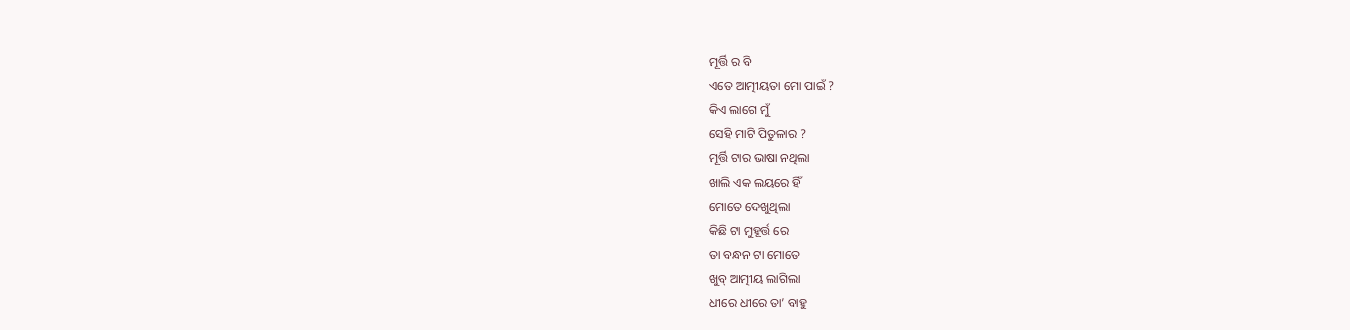ମୂର୍ତ୍ତି ର ବି
ଏତେ ଆତ୍ମୀୟତା ମୋ ପାଇଁ ?
କିଏ ଲାଗେ ମୁଁ
ସେହି ମାଟି ପିତୁଳାର ?
ମୂର୍ତ୍ତି ଟାର ଭାଷା ନଥିଲା
ଖାଲି ଏକ ଲୟରେ ହିଁ
ମୋତେ ଦେଖୁଥିଲା
କିଛି ଟା ମୁହୂର୍ତ୍ତ ରେ
ତା ବନ୍ଧନ ଟା ମୋତେ
ଖୁବ୍ ଆତ୍ମୀୟ ଲାଗିଲା
ଧୀରେ ଧୀରେ ତା’ ବାହୁ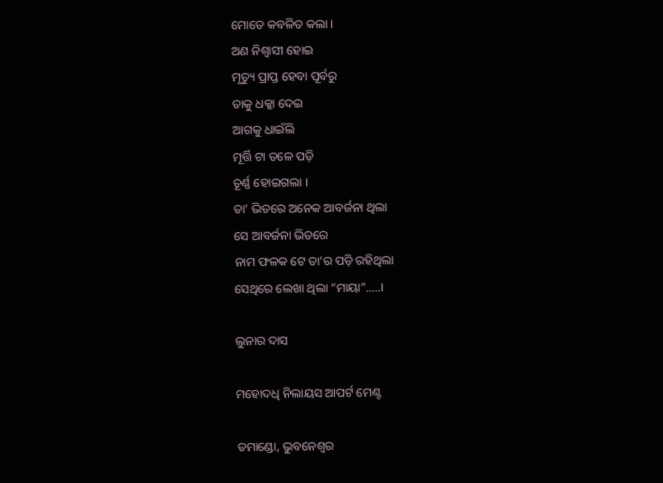ମୋତେ କବଳିତ କଲା ।
ଅଣ ନିଶ୍ୱାସୀ ହୋଇ
ମୃତ୍ୟୁ ପ୍ରାପ୍ତ ହେବା ପୂର୍ବରୁ
ତାକୁ ଧକ୍କା ଦେଇ
ଆଗକୁ ଧାଇଁଲି
ମୂର୍ତ୍ତି ଟା ତଳେ ପଡ଼ି
ଚୂର୍ଣ୍ଣ ହୋଇଗଲା ।
ତା’ ଭିତରେ ଅନେକ ଆବର୍ଜନା ଥିଲା
ସେ ଆବର୍ଜନା ଭିତରେ
ନାମ ଫଳକ ଟେ ତା’ର ପଡ଼ି ରହିଥିଲା
ସେଥିରେ ଲେଖା ଥିଲା “ମାୟା”…..।

ଲୁନାର ଦାସ

ମହୋଦଧି ନିଲାୟସ ଆପର୍ଟ ମେଣ୍ଟ

ତମାଣ୍ଡୋ, ଭୁବନେଶ୍ୱର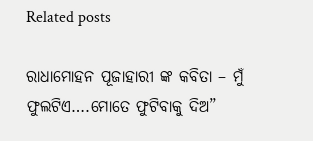Related posts

ରାଧାମୋହନ ପୂଜାହାରୀ ଙ୍କ କବିତା – ମୁଁ ଫୁଲଟିଏ….ମୋତେ ଫୁଟିବାକୁ ଦିଅ”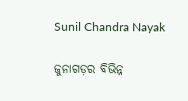Sunil Chandra Nayak

ଜୁନାଗଡ଼ର ବିଭିନ୍ନ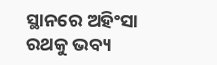ସ୍ଥାନରେ ଅହିଂସା ରଥକୁ ଭବ୍ୟ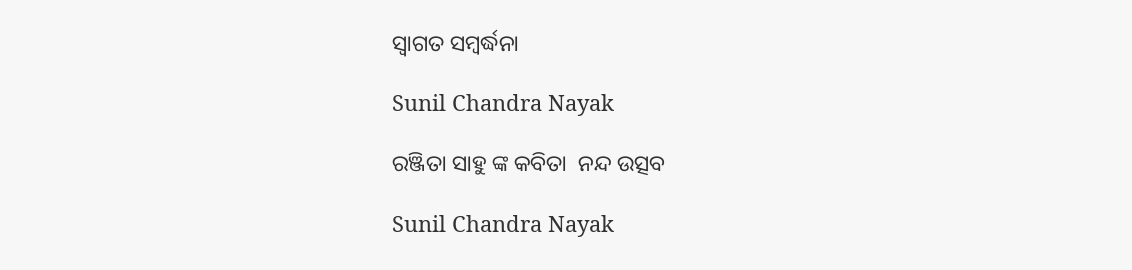ସ୍ୱାଗତ ସମ୍ବର୍ଦ୍ଧନା

Sunil Chandra Nayak

ରଞ୍ଜିତା ସାହୁ ଙ୍କ କବିତା  ନନ୍ଦ ଉତ୍ସବ

Sunil Chandra Nayak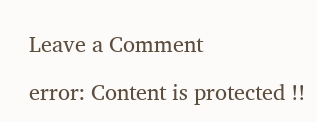Leave a Comment

error: Content is protected !!